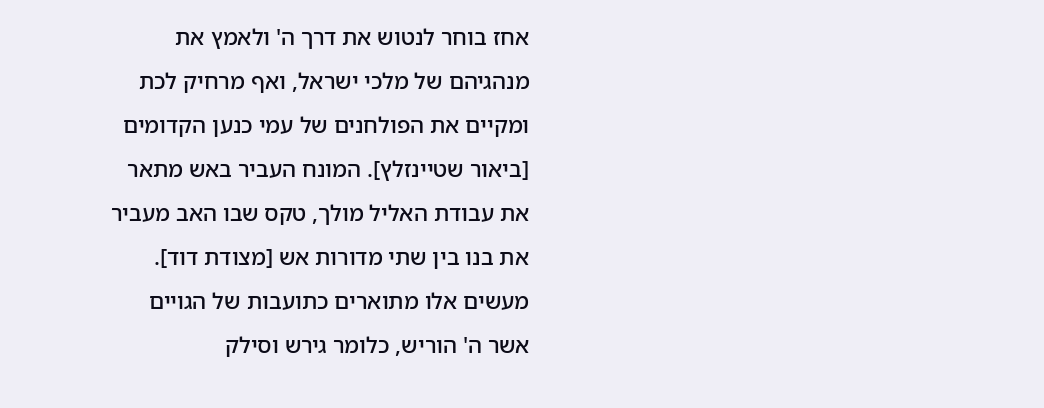אחז בוחר לנטוש את דרך ה' ולאמץ את מנהגיהם של מלכי ישראל, ואף מרחיק לכת ומקיים את הפולחנים של עמי כנען הקדומים [ביאור שטיינזלץ]. המונח העביר באש מתאר את עבודת האליל מולך, טקס שבו האב מעביר את בנו בין שתי מדורות אש [מצודת דוד]. מעשים אלו מתוארים כתועבות של הגויים אשר ה' הוריש, כלומר גירש וסילק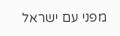מפני עם ישראל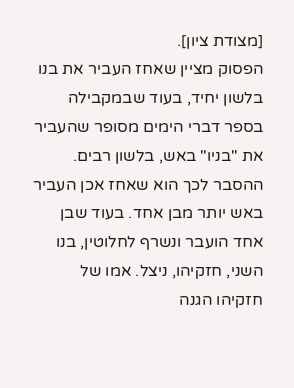[מצודת ציון].
הפסוק מציין שאחז העביר את בנו בלשון יחיד, בעוד שבמקבילה בספר דברי הימים מסופר שהעביר את "בניו" באש, בלשון רבים. ההסבר לכך הוא שאחז אכן העביר באש יותר מבן אחד. בעוד שבן אחד הועבר ונשרף לחלוטין, בנו השני, חזקיהו, ניצל. אמו של חזקיהו הגנה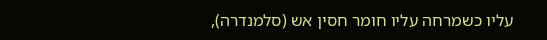עליו כשמרחה עליו חומר חסין אש (סלמנדרה),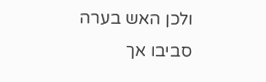ולכן האש בערה סביבו אך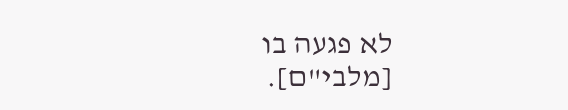לא פגעה בו [מלבי"ם].